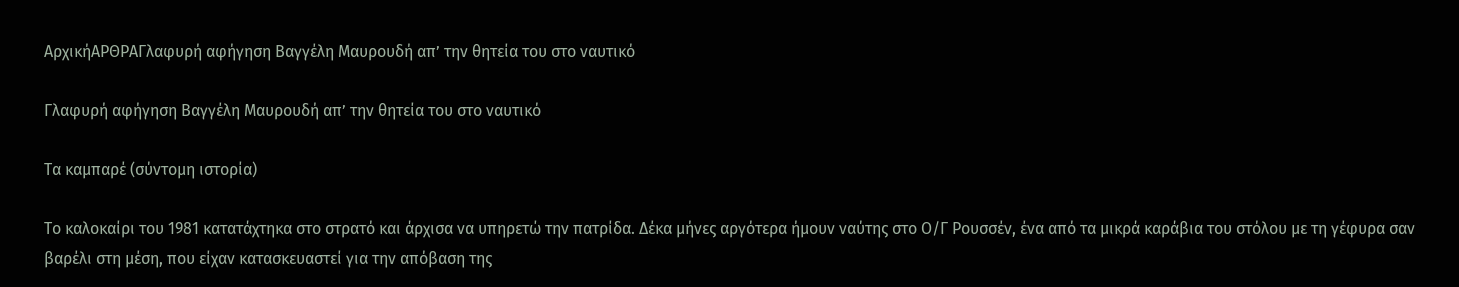ΑρχικήΑΡΘΡΑΓλαφυρή αφήγηση Βαγγέλη Μαυρουδή απ’ την θητεία του στο ναυτικό

Γλαφυρή αφήγηση Βαγγέλη Μαυρουδή απ’ την θητεία του στο ναυτικό

Τα καμπαρέ (σύντομη ιστορία)

Το καλοκαίρι του 1981 κατατάχτηκα στο στρατό και άρχισα να υπηρετώ την πατρίδα. Δέκα μήνες αργότερα ήμουν ναύτης στο Ο/Γ Ρουσσέν, ένα από τα μικρά καράβια του στόλου με τη γέφυρα σαν βαρέλι στη μέση, που είχαν κατασκευαστεί για την απόβαση της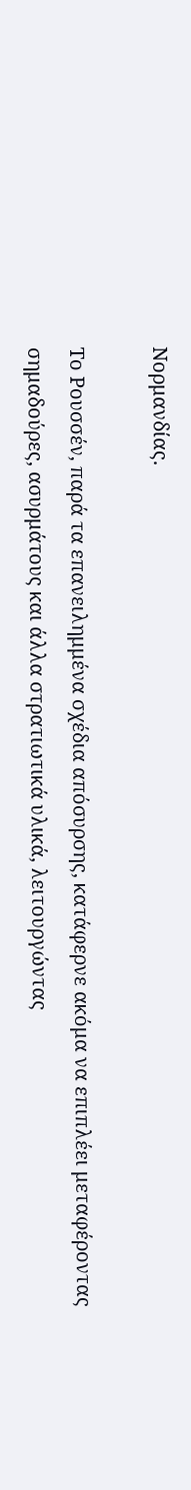Νορμανδίας.

Το Ρουσσέν, παρά τα επανειλημμένα σχέδια απόσυρσης, κατάφερνε ακόμα να επιπλέει μεταφέροντας σημαδούρες, ασυρμάτους και άλλα στρατιωτικά υλικά, λειτουργώντας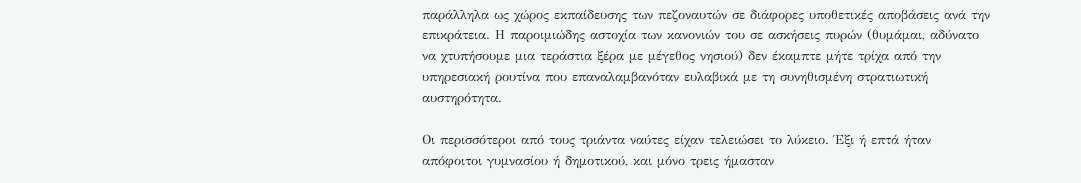παράλληλα ως χώρος εκπαίδευσης των πεζοναυτών σε διάφορες υποθετικές αποβάσεις ανά την επικράτεια. Η παροιμιώδης αστοχία των κανονιών του σε ασκήσεις πυρών (θυμάμαι, αδύνατο να χτυπήσουμε μια τεράστια ξέρα με μέγεθος νησιού) δεν έκαμπτε μήτε τρίχα από την υπηρεσιακή ρουτίνα που επαναλαμβανόταν ευλαβικά με τη συνηθισμένη στρατιωτική αυστηρότητα.

Οι περισσότεροι από τους τριάντα ναύτες είχαν τελειώσει το λύκειο. Έξι ή επτά ήταν απόφοιτοι γυμνασίου ή δημοτικού, και μόνο τρεις ήμασταν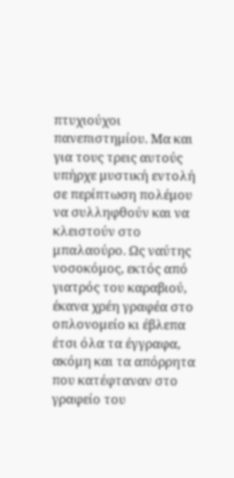πτυχιούχοι πανεπιστημίου. Μα και για τους τρεις αυτούς υπήρχε μυστική εντολή σε περίπτωση πολέμου να συλληφθούν και να κλειστούν στο μπαλαούρο. Ως ναύτης νοσοκόμος, εκτός από γιατρός του καραβιού, έκανα χρέη γραφέα στο οπλονομείο κι έβλεπα έτσι όλα τα έγγραφα, ακόμη και τα απόρρητα που κατέφταναν στο γραφείο του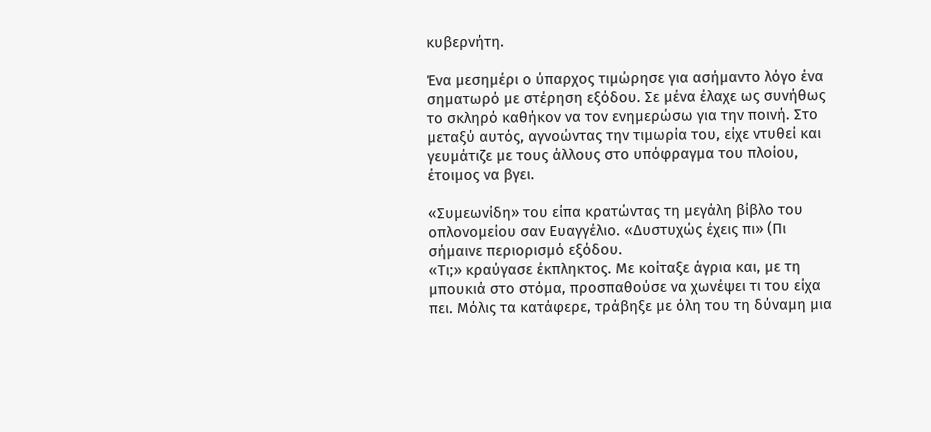κυβερνήτη.

Ένα μεσημέρι ο ύπαρχος τιμώρησε για ασήμαντο λόγο ένα σηματωρό με στέρηση εξόδου. Σε μένα έλαχε ως συνήθως το σκληρό καθήκον να τον ενημερώσω για την ποινή. Στο μεταξύ αυτός, αγνοώντας την τιμωρία του, είχε ντυθεί και γευμάτιζε με τους άλλους στο υπόφραγμα του πλοίου, έτοιμος να βγει.

«Συμεωνίδη» του είπα κρατώντας τη μεγάλη βίβλο του οπλονομείου σαν Ευαγγέλιο. «Δυστυχώς έχεις πι» (Πι σήμαινε περιορισμό εξόδου.
«Τι;» κραύγασε έκπληκτος. Με κοίταξε άγρια και, με τη μπουκιά στο στόμα, προσπαθούσε να χωνέψει τι του είχα πει. Μόλις τα κατάφερε, τράβηξε με όλη του τη δύναμη μια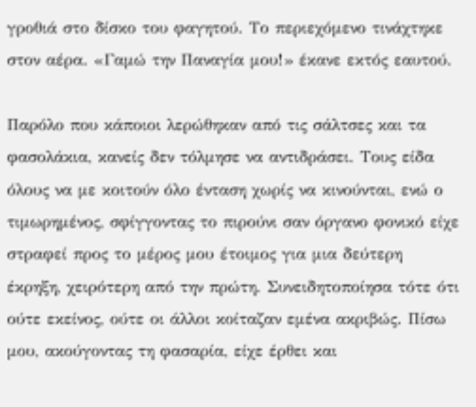γροθιά στο δίσκο του φαγητού. Το περιεχόμενο τινάχτηκε στον αέρα. «Γαμώ την Παναγία μου!» έκανε εκτός εαυτού.

Παρόλο που κάποιοι λερώθηκαν από τις σάλτσες και τα φασολάκια, κανείς δεν τόλμησε να αντιδράσει. Τους είδα όλους να με κοιτούν όλο ένταση χωρίς να κινούνται, ενώ ο τιμωρημένος, σφίγγοντας το πιρούνι σαν όργανο φονικό είχε στραφεί προς το μέρος μου έτοιμος για μια δεύτερη έκρηξη, χειρότερη από την πρώτη. Συνειδητοποίησα τότε ότι ούτε εκείνος, ούτε οι άλλοι κοίταζαν εμένα ακριβώς. Πίσω μου, ακούγοντας τη φασαρία, είχε έρθει και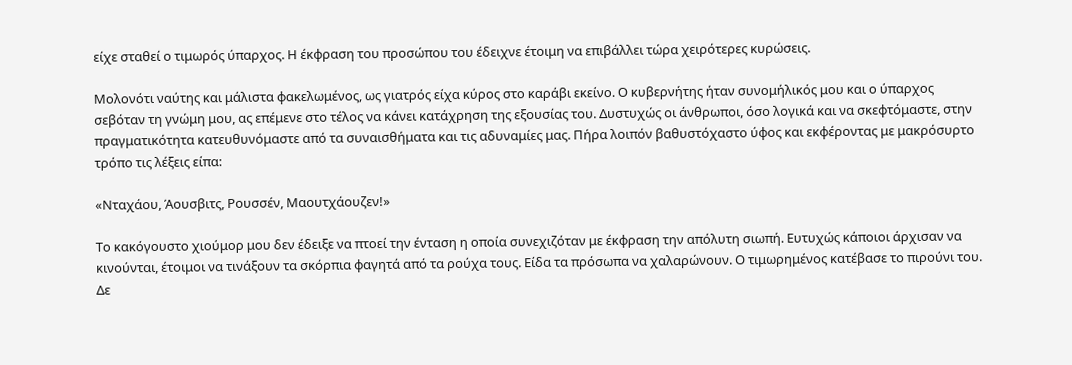είχε σταθεί ο τιμωρός ύπαρχος. Η έκφραση του προσώπου του έδειχνε έτοιμη να επιβάλλει τώρα χειρότερες κυρώσεις.

Μολονότι ναύτης και μάλιστα φακελωμένος, ως γιατρός είχα κύρος στο καράβι εκείνο. Ο κυβερνήτης ήταν συνομήλικός μου και ο ύπαρχος σεβόταν τη γνώμη μου, ας επέμενε στο τέλος να κάνει κατάχρηση της εξουσίας του. Δυστυχώς οι άνθρωποι, όσο λογικά και να σκεφτόμαστε, στην πραγματικότητα κατευθυνόμαστε από τα συναισθήματα και τις αδυναμίες μας. Πήρα λοιπόν βαθυστόχαστο ύφος και εκφέροντας με μακρόσυρτο τρόπο τις λέξεις είπα:

«Νταχάου, Άουσβιτς, Ρουσσέν, Μαουτχάουζεν!»

Το κακόγουστο χιούμορ μου δεν έδειξε να πτοεί την ένταση η οποία συνεχιζόταν με έκφραση την απόλυτη σιωπή. Ευτυχώς κάποιοι άρχισαν να κινούνται, έτοιμοι να τινάξουν τα σκόρπια φαγητά από τα ρούχα τους. Είδα τα πρόσωπα να χαλαρώνουν. Ο τιμωρημένος κατέβασε το πιρούνι του. Δε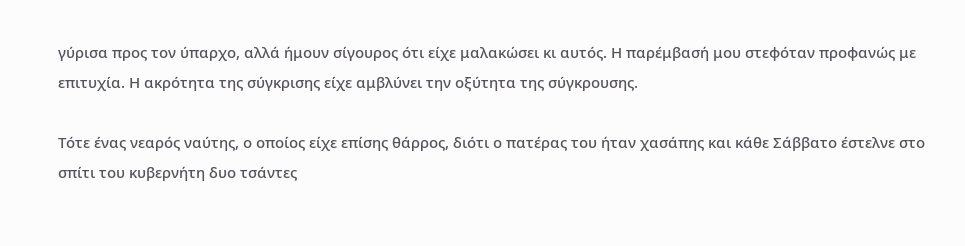γύρισα προς τον ύπαρχο, αλλά ήμουν σίγουρος ότι είχε μαλακώσει κι αυτός. Η παρέμβασή μου στεφόταν προφανώς με επιτυχία. Η ακρότητα της σύγκρισης είχε αμβλύνει την οξύτητα της σύγκρουσης.

Τότε ένας νεαρός ναύτης, ο οποίος είχε επίσης θάρρος, διότι ο πατέρας του ήταν χασάπης και κάθε Σάββατο έστελνε στο σπίτι του κυβερνήτη δυο τσάντες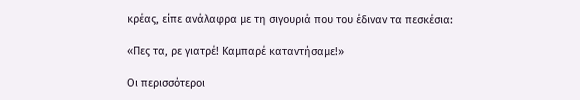κρέας, είπε ανάλαφρα με τη σιγουριά που του έδιναν τα πεσκέσια:

«Πες τα, ρε γιατρέ! Καμπαρέ καταντήσαμε!»

Οι περισσότεροι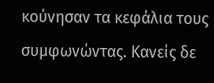κούνησαν τα κεφάλια τους συμφωνώντας. Κανείς δε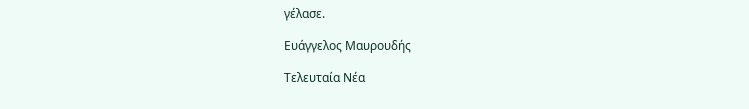γέλασε.

Ευάγγελος Μαυρουδής

Τελευταία Νέα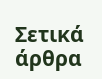Σετικά άρθρα